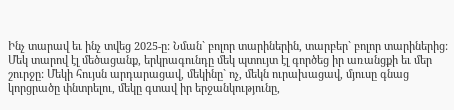Ինչ տարավ եւ ինչ տվեց 2025-ը: Նման` բոլոր տարիներին, տարբեր` բոլոր տարիներից: Մեկ տարով էլ մեծացանք, երկրագունդը մեկ պտույտ էլ գործեց իր առանցքի եւ մեր շուրջը: Մեկի հույսն արդարացավ, մեկինը` ոչ, մեկն ուրախացավ, մյուսը գնաց կորցրածը փնտրելու, մեկը գտավ իր երջանկությունը,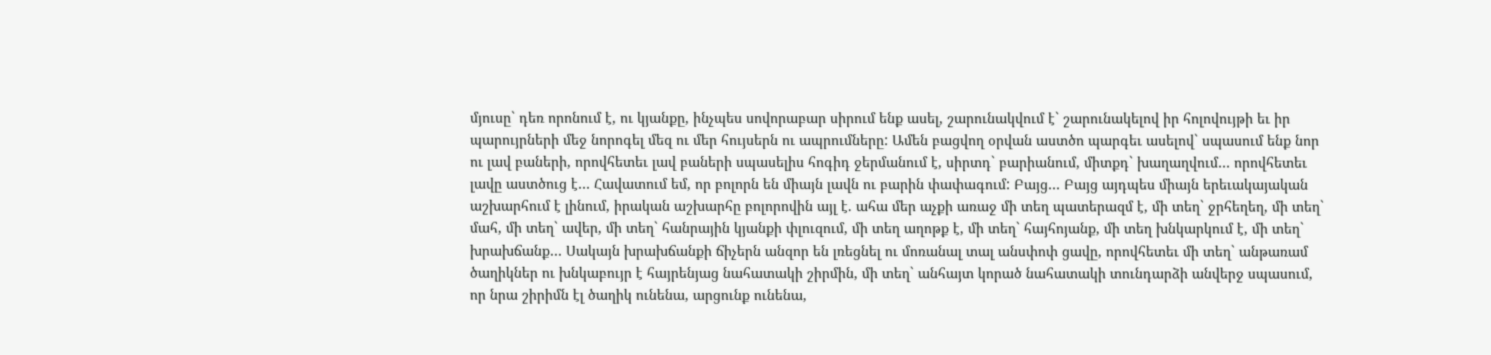մյուսը` դեռ որոնում է, ու կյանքը, ինչպես սովորաբար սիրում ենք ասել, շարունակվում է` շարունակելով իր հոլովույթի եւ իր պարույրների մեջ նորոգել մեզ ու մեր հույսերն ու ապրումները: Ամեն բացվող օրվան աստծո պարգեւ ասելով` սպասում ենք նոր ու լավ բաների, որովհետեւ լավ բաների սպասելիս հոգիդ ջերմանում է, սիրտդ` բարիանում, միտքդ` խաղաղվում… որովհետեւ լավը աստծուց է… Հավատում եմ, որ բոլորն են միայն լավն ու բարին փափագում: Բայց… Բայց այդպես միայն երեւակայական աշխարհում է լինում, իրական աշխարհը բոլորովին այլ է. ահա մեր աչքի առաջ մի տեղ պատերազմ է, մի տեղ` ջրհեղեղ, մի տեղ` մահ, մի տեղ` ավեր, մի տեղ` հանրային կյանքի փլուզում, մի տեղ աղոթք է, մի տեղ` հայհոյանք, մի տեղ խնկարկում է, մի տեղ` խրախճանք… Սակայն խրախճանքի ճիչերն անզոր են լռեցնել ու մոռանալ տալ անսփոփ ցավը, որովհետեւ մի տեղ` անթառամ ծաղիկներ ու խնկաբույր է հայրենյաց նահատակի շիրմին, մի տեղ` անհայտ կորած նահատակի տունդարձի անվերջ սպասում, որ նրա շիրիմն էլ ծաղիկ ունենա, արցունք ունենա,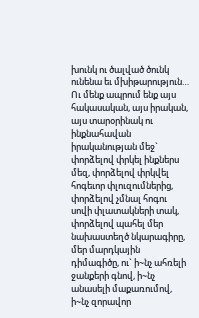խունկ ու ծալված ծունկ ունենա եւ մխիթարություն…
Ու մենք ապրում ենք այս հակասական, այս իրական, այս տարօրինակ ու ինքնահավան իրականության մեջ` փորձելով փրկել ինքներս մեզ, փորձելով փրկվել հոգեւոր փլուզումներից, փորձելով չմնալ հոգու սովի փլատակների տակ, փորձելով պահել մեր նախաստեղծ նկարագիրը, մեր մարդկային դիմագիծը, ու` ի~նչ ահռելի ջանքերի գնով, ի~նչ անասելի մաքառումով, ի~նչ զորավոր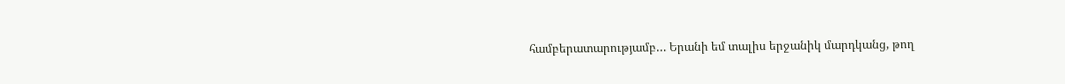համբերատարությամբ… Երանի եմ տալիս երջանիկ մարդկանց, թող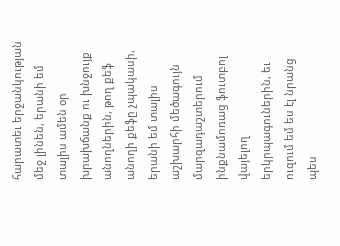հարատեւ երջանկության մեջ լինեն, երանի եմ տալիս ամեն օր խրախճանք ու խնջույք անողներին, թող քեֆ անողի քեֆը չպակասի, երանի եմ տալիս աշխարհի մեծագույն մարզադաշտերում ինքնամոռաց ֆուտբոլ վայելող երկրպագուներին, եւ ուզում եմ ես էլ նրանց պես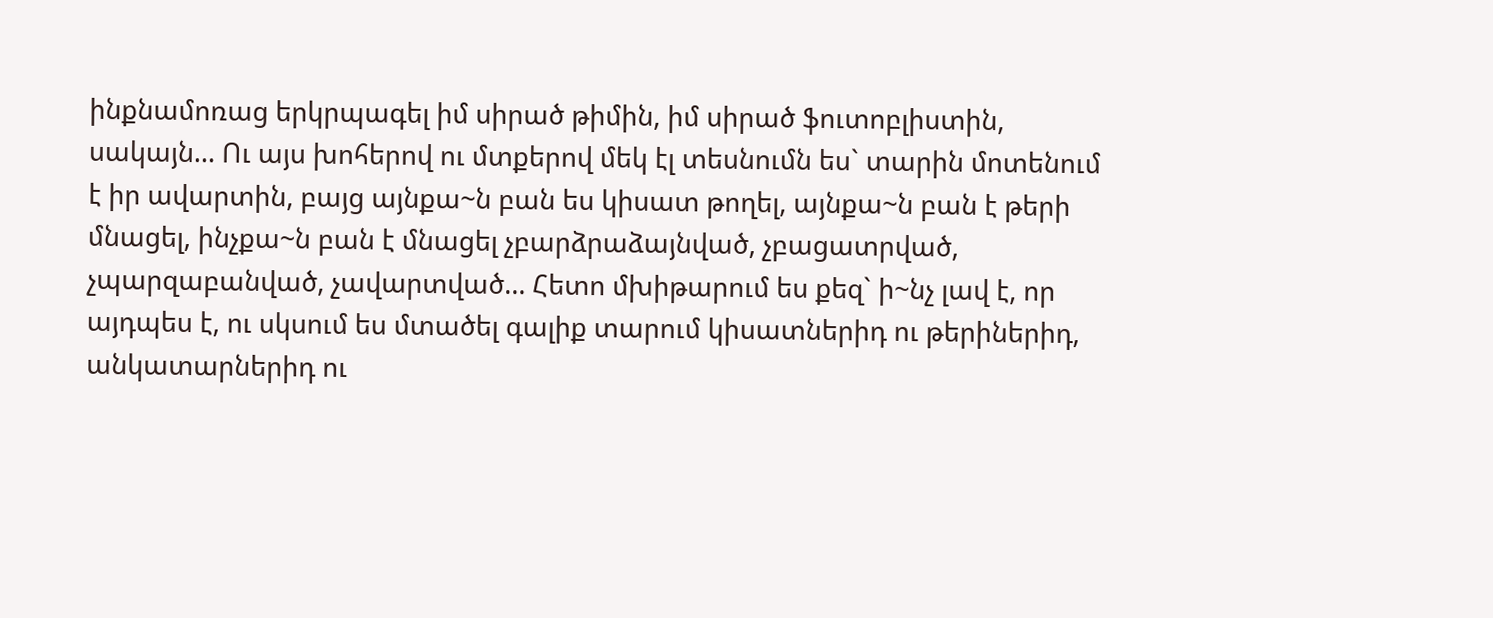ինքնամոռաց երկրպագել իմ սիրած թիմին, իմ սիրած ֆուտոբլիստին, սակայն… Ու այս խոհերով ու մտքերով մեկ էլ տեսնումն ես` տարին մոտենում է իր ավարտին, բայց այնքա~ն բան ես կիսատ թողել, այնքա~ն բան է թերի մնացել, ինչքա~ն բան է մնացել չբարձրաձայնված, չբացատրված, չպարզաբանված, չավարտված… Հետո մխիթարում ես քեզ` ի~նչ լավ է, որ այդպես է, ու սկսում ես մտածել գալիք տարում կիսատներիդ ու թերիներիդ, անկատարներիդ ու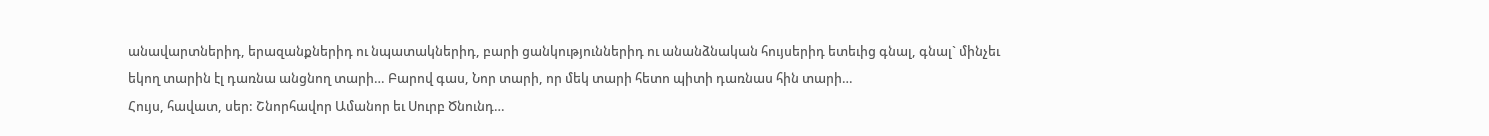անավարտներիդ, երազանքներիդ ու նպատակներիդ, բարի ցանկություններիդ ու անանձնական հույսերիդ ետեւից գնալ, գնալ` մինչեւ եկող տարին էլ դառնա անցնող տարի… Բարով գաս, Նոր տարի, որ մեկ տարի հետո պիտի դառնաս հին տարի…
Հույս, հավատ, սեր: Շնորհավոր Ամանոր եւ Սուրբ Ծնունդ…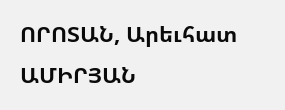ՈՐՈՏԱՆ, Արեւհատ ԱՄԻՐՅԱՆ